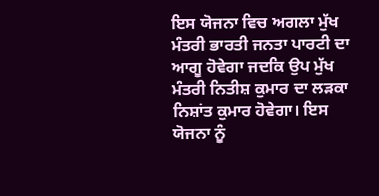ਇਸ ਯੋਜਨਾ ਵਿਚ ਅਗਲਾ ਮੁੱਖ ਮੰਤਰੀ ਭਾਰਤੀ ਜਨਤਾ ਪਾਰਟੀ ਦਾ ਆਗੂ ਹੋਵੇਗਾ ਜਦਕਿ ਉਪ ਮੁੱਖ ਮੰਤਰੀ ਨਿਤੀਸ਼ ਕੁਮਾਰ ਦਾ ਲੜਕਾ ਨਿਸ਼ਾਂਤ ਕੁਮਾਰ ਹੋਵੇਗਾ। ਇਸ ਯੋਜਨਾ ਨੂੰ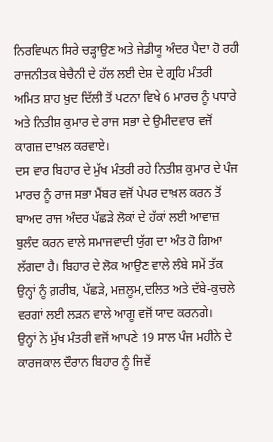ਨਿਰਵਿਘਨ ਸਿਰੇ ਚੜ੍ਹਾਉਣ ਅਤੇ ਜੇਡੀਯੂ ਅੰਦਰ ਪੈਦਾ ਹੋ ਰਹੀ ਰਾਜਨੀਤਕ ਬੇਚੈਨੀ ਦੇ ਹੱਲ ਲਈ ਦੇਸ਼ ਦੇ ਗ੍ਰਹਿ ਮੰਤਰੀ ਅਮਿਤ ਸ਼ਾਹ ਖ਼ੁਦ ਦਿੱਲੀ ਤੋਂ ਪਟਨਾ ਵਿਖੇ 6 ਮਾਰਚ ਨੂੰ ਪਧਾਰੇ ਅਤੇ ਨਿਤੀਸ਼ ਕੁਮਾਰ ਦੇ ਰਾਜ ਸਭਾ ਦੇ ਉਮੀਦਵਾਰ ਵਜੋਂ ਕਾਗਜ਼ ਦਾਖ਼ਲ ਕਰਵਾਏ।
ਦਸ ਵਾਰ ਬਿਹਾਰ ਦੇ ਮੁੱਖ ਮੰਤਰੀ ਰਹੇ ਨਿਤੀਸ਼ ਕੁਮਾਰ ਦੇ ਪੰਜ ਮਾਰਚ ਨੂੰ ਰਾਜ ਸਭਾ ਮੈਂਬਰ ਵਜੋਂ ਪੇਪਰ ਦਾਖ਼ਲ ਕਰਨ ਤੋਂ ਬਾਅਦ ਰਾਜ ਅੰਦਰ ਪੱਛੜੇ ਲੋਕਾਂ ਦੇ ਹੱਕਾਂ ਲਈ ਆਵਾਜ਼ ਬੁਲੰਦ ਕਰਨ ਵਾਲੇ ਸਮਾਜਵਾਦੀ ਯੁੱਗ ਦਾ ਅੰਤ ਹੋ ਗਿਆ ਲੱਗਦਾ ਹੈ। ਬਿਹਾਰ ਦੇ ਲੋਕ ਆਉਣ ਵਾਲੇ ਲੰਬੇ ਸਮੇਂ ਤੱਕ ਉਨ੍ਹਾਂ ਨੂੰ ਗ਼ਰੀਬ, ਪੱਛੜੇ, ਮਜ਼ਲੂਮ,ਦਲਿਤ ਅਤੇ ਦੱਬੇ-ਕੁਚਲੇ ਵਰਗਾਂ ਲਈ ਲੜਨ ਵਾਲੇ ਆਗੂ ਵਜੋਂ ਯਾਦ ਕਰਨਗੇ।
ਉਨ੍ਹਾਂ ਨੇ ਮੁੱਖ ਮੰਤਰੀ ਵਜੋਂ ਆਪਣੇ 19 ਸਾਲ ਪੰਜ ਮਹੀਨੇ ਦੇ ਕਾਰਜਕਾਲ ਦੌਰਾਨ ਬਿਹਾਰ ਨੂੰ ਜਿਵੇਂ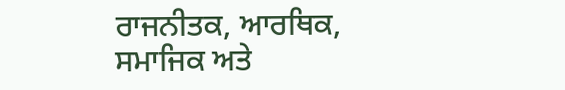ਰਾਜਨੀਤਕ, ਆਰਥਿਕ, ਸਮਾਜਿਕ ਅਤੇ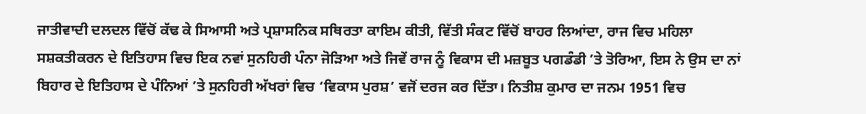ਜਾਤੀਵਾਦੀ ਦਲਦਲ ਵਿੱਚੋਂ ਕੱਢ ਕੇ ਸਿਆਸੀ ਅਤੇ ਪ੍ਰਸ਼ਾਸਨਿਕ ਸਥਿਰਤਾ ਕਾਇਮ ਕੀਤੀ, ਵਿੱਤੀ ਸੰਕਟ ਵਿੱਚੋਂ ਬਾਹਰ ਲਿਆਂਦਾ, ਰਾਜ ਵਿਚ ਮਹਿਲਾ ਸਸ਼ਕਤੀਕਰਨ ਦੇ ਇਤਿਹਾਸ ਵਿਚ ਇਕ ਨਵਾਂ ਸੁਨਹਿਰੀ ਪੰਨਾ ਜੋੜਿਆ ਅਤੇ ਜਿਵੇਂ ਰਾਜ ਨੂੰ ਵਿਕਾਸ ਦੀ ਮਜ਼ਬੂਤ ਪਗਡੰਡੀ ’ਤੇ ਤੋਰਿਆ, ਇਸ ਨੇ ਉਸ ਦਾ ਨਾਂ ਬਿਹਾਰ ਦੇ ਇਤਿਹਾਸ ਦੇ ਪੰਨਿਆਂ ’ਤੇ ਸੁਨਹਿਰੀ ਅੱਖਰਾਂ ਵਿਚ ‘ਵਿਕਾਸ ਪੁਰਸ਼’ ਵਜੋਂ ਦਰਜ ਕਰ ਦਿੱਤਾ। ਨਿਤੀਸ਼ ਕੁਮਾਰ ਦਾ ਜਨਮ 1951 ਵਿਚ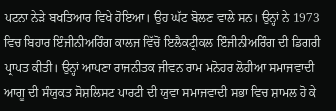ਪਟਨਾ ਨੇੜੇ ਬਖਤਿਆਰ ਵਿਖੇ ਹੋਇਆ। ਉਹ ਘੱਟ ਬੋਲਣ ਵਾਲੇ ਸਨ। ਉਨ੍ਹਾਂ ਨੇ 1973 ਵਿਚ ਬਿਹਾਰ ਇੰਜੀਨੀਅਰਿੰਗ ਕਾਲਜ ਵਿੱਚੋਂ ਇਲੈਕਟ੍ਰੀਕਲ ਇੰਜੀਨੀਅਰਿੰਗ ਦੀ ਡਿਗਰੀ ਪ੍ਰਾਪਤ ਕੀਤੀ। ਉਨ੍ਹਾਂ ਆਪਣਾ ਰਾਜਨੀਤਕ ਜੀਵਨ ਰਾਮ ਮਨੋਹਰ ਲੋਹੀਆ ਸਮਾਜਵਾਦੀ ਆਗੂ ਦੀ ਸੰਯੁਕਤ ਸੋਸ਼ਲਿਸਟ ਪਾਰਟੀ ਦੀ ਯੁਵਾ ਸਮਾਜਵਾਦੀ ਸਭਾ ਵਿਚ ਸ਼ਾਮਲ ਹੋ ਕੇ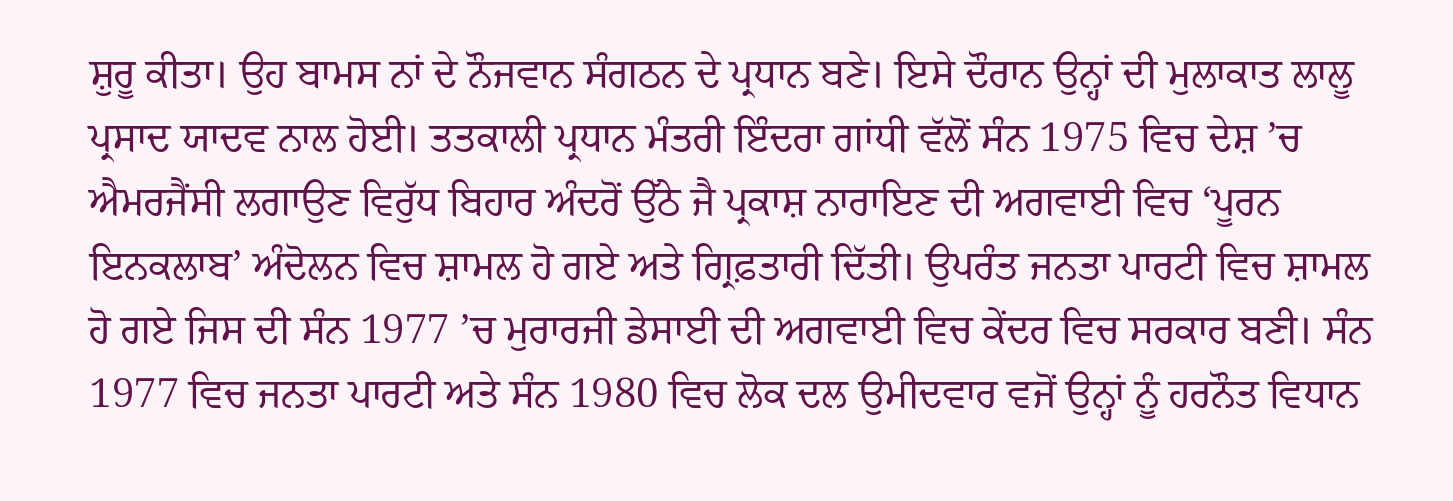ਸ਼ੁਰੂ ਕੀਤਾ। ਉਹ ਬਾਮਸ ਨਾਂ ਦੇ ਨੌਜਵਾਨ ਸੰਗਠਨ ਦੇ ਪ੍ਰਧਾਨ ਬਣੇ। ਇਸੇ ਦੌਰਾਨ ਉਨ੍ਹਾਂ ਦੀ ਮੁਲਾਕਾਤ ਲਾਲੂ ਪ੍ਰਸਾਦ ਯਾਦਵ ਨਾਲ ਹੋਈ। ਤਤਕਾਲੀ ਪ੍ਰਧਾਨ ਮੰਤਰੀ ਇੰਦਰਾ ਗਾਂਧੀ ਵੱਲੋਂ ਸੰਨ 1975 ਵਿਚ ਦੇਸ਼ ’ਚ ਐਮਰਜੈਂਸੀ ਲਗਾਉਣ ਵਿਰੁੱਧ ਬਿਹਾਰ ਅੰਦਰੋਂ ਉੱਠੇ ਜੈ ਪ੍ਰਕਾਸ਼ ਨਾਰਾਇਣ ਦੀ ਅਗਵਾਈ ਵਿਚ ‘ਪੂਰਨ ਇਨਕਲਾਬ’ ਅੰਦੋਲਨ ਵਿਚ ਸ਼ਾਮਲ ਹੋ ਗਏ ਅਤੇ ਗ੍ਰਿਫ਼ਤਾਰੀ ਦਿੱਤੀ। ਉਪਰੰਤ ਜਨਤਾ ਪਾਰਟੀ ਵਿਚ ਸ਼ਾਮਲ ਹੋ ਗਏ ਜਿਸ ਦੀ ਸੰਨ 1977 ’ਚ ਮੁਰਾਰਜੀ ਡੇਸਾਈ ਦੀ ਅਗਵਾਈ ਵਿਚ ਕੇਂਦਰ ਵਿਚ ਸਰਕਾਰ ਬਣੀ। ਸੰਨ 1977 ਵਿਚ ਜਨਤਾ ਪਾਰਟੀ ਅਤੇ ਸੰਨ 1980 ਵਿਚ ਲੋਕ ਦਲ ਉਮੀਦਵਾਰ ਵਜੋਂ ਉਨ੍ਹਾਂ ਨੂੰ ਹਰਨੌਤ ਵਿਧਾਨ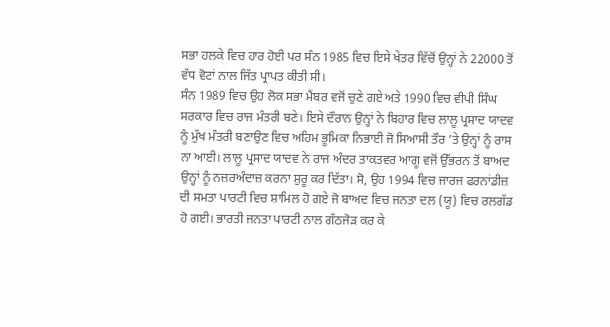ਸਭਾ ਹਲਕੇ ਵਿਚ ਹਾਰ ਹੋਈ ਪਰ ਸੰਨ 1985 ਵਿਚ ਇਸੇ ਖੇਤਰ ਵਿੱਚੋਂ ਉਨ੍ਹਾਂ ਨੇ 22000 ਤੋਂ ਵੱਧ ਵੋਟਾਂ ਨਾਲ ਜਿੱਤ ਪ੍ਰਾਪਤ ਕੀਤੀ ਸੀ।
ਸੰਨ 1989 ਵਿਚ ਉਹ ਲੋਕ ਸਭਾ ਮੈਂਬਰ ਵਜੋਂ ਚੁਣੇ ਗਏ ਅਤੇ 1990 ਵਿਚ ਵੀਪੀ ਸਿੰਘ ਸਰਕਾਰ ਵਿਚ ਰਾਜ ਮੰਤਰੀ ਬਣੇ। ਇਸੇ ਦੌਰਾਨ ਉਨ੍ਹਾਂ ਨੇ ਬਿਹਾਰ ਵਿਚ ਲਾਲੂ ਪ੍ਰਸਾਦ ਯਾਦਵ ਨੂੰ ਮੁੱਖ ਮੰਤਰੀ ਬਣਾਉਣ ਵਿਚ ਅਹਿਮ ਭੂਮਿਕਾ ਨਿਭਾਈ ਜੋ ਸਿਆਸੀ ਤੌਰ ’ਤੇ ਉਨ੍ਹਾਂ ਨੂੰ ਰਾਸ ਨਾ ਆਈ। ਲਾਲੂ ਪ੍ਰਸਾਦ ਯਾਦਵ ਨੇ ਰਾਜ ਅੰਦਰ ਤਾਕਤਵਰ ਆਗੂ ਵਜੋਂ ਉੱਭਰਨ ਤੋਂ ਬਾਅਦ ਉਨ੍ਹਾਂ ਨੂੰ ਨਜ਼ਰਅੰਦਾਜ਼ ਕਰਨਾ ਸ਼ੁਰੂ ਕਰ ਦਿੱਤਾ। ਸੋ, ਉਹ 1994 ਵਿਚ ਜਾਰਜ ਫਰਨਾਂਡੀਜ਼ ਦੀ ਸਮਤਾ ਪਾਰਟੀ ਵਿਚ ਸ਼ਾਮਿਲ ਹੋ ਗਏ ਜੋ ਬਾਅਦ ਵਿਚ ਜਨਤਾ ਦਲ (ਯੂ) ਵਿਚ ਰਲਗੱਡ ਹੋ ਗਈ। ਭਾਰਤੀ ਜਨਤਾ ਪਾਰਟੀ ਨਾਲ ਗੱਠਜੋੜ ਕਰ ਕੇ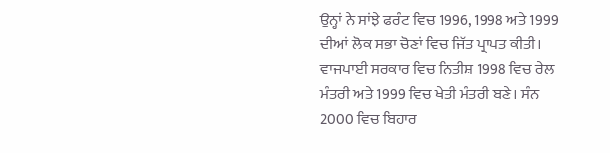ਉਨ੍ਹਾਂ ਨੇ ਸਾਂਝੇ ਫਰੰਟ ਵਿਚ 1996, 1998 ਅਤੇ 1999 ਦੀਆਂ ਲੋਕ ਸਭਾ ਚੋਣਾਂ ਵਿਚ ਜਿੱਤ ਪ੍ਰਾਪਤ ਕੀਤੀ। ਵਾਜਪਾਈ ਸਰਕਾਰ ਵਿਚ ਨਿਤੀਸ਼ 1998 ਵਿਚ ਰੇਲ ਮੰਤਰੀ ਅਤੇ 1999 ਵਿਚ ਖੇਤੀ ਮੰਤਰੀ ਬਣੇ। ਸੰਨ 2000 ਵਿਚ ਬਿਹਾਰ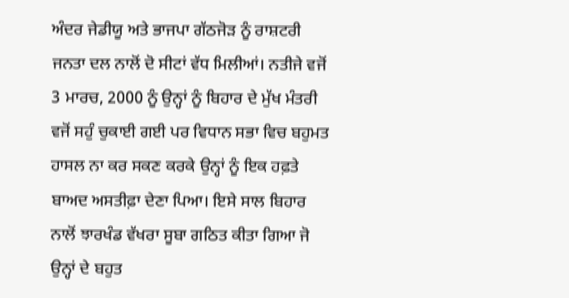ਅੰਦਰ ਜੇਡੀਯੂ ਅਤੇ ਭਾਜਪਾ ਗੱਠਜੋੜ ਨੂੰ ਰਾਸ਼ਟਰੀ ਜਨਤਾ ਦਲ ਨਾਲੋਂ ਦੋ ਸੀਟਾਂ ਵੱਧ ਮਿਲੀਆਂ। ਨਤੀਜੇ ਵਜੋਂ 3 ਮਾਰਚ, 2000 ਨੂੰ ਉਨ੍ਹਾਂ ਨੂੰ ਬਿਹਾਰ ਦੇ ਮੁੱਖ ਮੰਤਰੀ ਵਜੋਂ ਸਹੁੰ ਚੁਕਾਈ ਗਈ ਪਰ ਵਿਧਾਨ ਸਭਾ ਵਿਚ ਬਹੁਮਤ ਹਾਸਲ ਨਾ ਕਰ ਸਕਣ ਕਰਕੇ ਉਨ੍ਹਾਂ ਨੂੰ ਇਕ ਹਫ਼ਤੇ ਬਾਅਦ ਅਸਤੀਫ਼ਾ ਦੇਣਾ ਪਿਆ। ਇਸੇ ਸਾਲ ਬਿਹਾਰ ਨਾਲੋਂ ਝਾਰਖੰਡ ਵੱਖਰਾ ਸੂਬਾ ਗਠਿਤ ਕੀਤਾ ਗਿਆ ਜੋ ਉਨ੍ਹਾਂ ਦੇ ਬਹੁਤ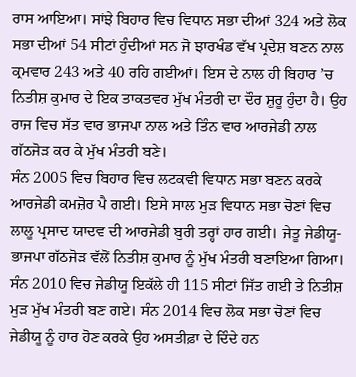ਰਾਸ ਆਇਆ। ਸਾਂਝੇ ਬਿਹਾਰ ਵਿਚ ਵਿਧਾਨ ਸਭਾ ਦੀਆਂ 324 ਅਤੇ ਲੋਕ ਸਭਾ ਦੀਆਂ 54 ਸੀਟਾਂ ਹੁੰਦੀਆਂ ਸਨ ਜੋ ਝਾਰਖੰਡ ਵੱਖ ਪ੍ਰਦੇਸ਼ ਬਣਨ ਨਾਲ ਕ੍ਰਮਵਾਰ 243 ਅਤੇ 40 ਰਹਿ ਗਈਆਂ। ਇਸ ਦੇ ਨਾਲ ਹੀ ਬਿਹਾਰ ’ਚ ਨਿਤੀਸ਼ ਕੁਮਾਰ ਦੇ ਇਕ ਤਾਕਤਵਰ ਮੁੱਖ ਮੰਤਰੀ ਦਾ ਦੌਰ ਸ਼ੁਰੂ ਹੁੰਦਾ ਹੈ। ਉਹ ਰਾਜ ਵਿਚ ਸੱਤ ਵਾਰ ਭਾਜਪਾ ਨਾਲ ਅਤੇ ਤਿੰਨ ਵਾਰ ਆਰਜੇਡੀ ਨਾਲ ਗੱਠਜੋੜ ਕਰ ਕੇ ਮੁੱਖ ਮੰਤਰੀ ਬਣੇ।
ਸੰਨ 2005 ਵਿਚ ਬਿਹਾਰ ਵਿਚ ਲਟਕਵੀ ਵਿਧਾਨ ਸਭਾ ਬਣਨ ਕਰਕੇ ਆਰਜੇਡੀ ਕਮਜ਼ੋਰ ਪੈ ਗਈ। ਇਸੇ ਸਾਲ ਮੁੜ ਵਿਧਾਨ ਸਭਾ ਚੋਣਾਂ ਵਿਚ ਲਾਲੂ ਪ੍ਰਸਾਦ ਯਾਦਵ ਦੀ ਆਰਜੇਡੀ ਬੁਰੀ ਤਰ੍ਹਾਂ ਹਾਰ ਗਈ। ਜੇਤੂ ਜੇਡੀਯੂ-ਭਾਜਪਾ ਗੱਠਜੋੜ ਵੱਲੋਂ ਨਿਤੀਸ਼ ਕੁਮਾਰ ਨੂੰ ਮੁੱਖ ਮੰਤਰੀ ਬਣਾਇਆ ਗਿਆ। ਸੰਨ 2010 ਵਿਚ ਜੇਡੀਯੂ ਇਕੱਲੇ ਹੀ 115 ਸੀਟਾਂ ਜਿੱਤ ਗਈ ਤੇ ਨਿਤੀਸ਼ ਮੁੜ ਮੁੱਖ ਮੰਤਰੀ ਬਣ ਗਏ। ਸੰਨ 2014 ਵਿਚ ਲੋਕ ਸਭਾ ਚੋਣਾਂ ਵਿਚ ਜੇਡੀਯੂ ਨੂੰ ਹਾਰ ਹੋਣ ਕਰਕੇ ਉਹ ਅਸਤੀਫ਼ਾ ਦੇ ਦਿੰਦੇ ਹਨ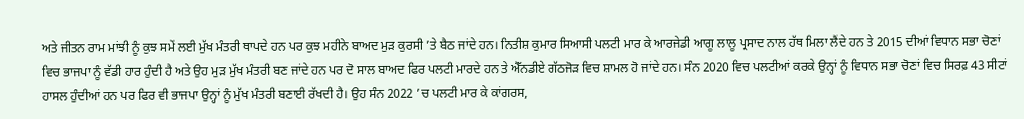ਅਤੇ ਜੀਤਨ ਰਾਮ ਮਾਂਝੀ ਨੂੰ ਕੁਝ ਸਮੇਂ ਲਈ ਮੁੱਖ ਮੰਤਰੀ ਥਾਪਦੇ ਹਨ ਪਰ ਕੁਝ ਮਹੀਨੇ ਬਾਅਦ ਮੁੜ ਕੁਰਸੀ ’ਤੇ ਬੈਠ ਜਾਂਦੇ ਹਨ। ਨਿਤੀਸ਼ ਕੁਮਾਰ ਸਿਆਸੀ ਪਲਟੀ ਮਾਰ ਕੇ ਆਰਜੇਡੀ ਆਗੂ ਲਾਲੂ ਪ੍ਰਸਾਦ ਨਾਲ ਹੱਥ ਮਿਲਾ ਲੈਂਦੇ ਹਨ ਤੇ 2015 ਦੀਆਂ ਵਿਧਾਨ ਸਭਾ ਚੋਣਾਂ ਵਿਚ ਭਾਜਪਾ ਨੂੰ ਵੱਡੀ ਹਾਰ ਹੁੰਦੀ ਹੈ ਅਤੇ ਉਹ ਮੁੜ ਮੁੱਖ ਮੰਤਰੀ ਬਣ ਜਾਂਦੇ ਹਨ ਪਰ ਦੋ ਸਾਲ ਬਾਅਦ ਫਿਰ ਪਲਟੀ ਮਾਰਦੇ ਹਨ ਤੇ ਐੱਨਡੀਏ ਗੱਠਜੋੜ ਵਿਚ ਸ਼ਾਮਲ ਹੋ ਜਾਂਦੇ ਹਨ। ਸੰਨ 2020 ਵਿਚ ਪਲਟੀਆਂ ਕਰਕੇ ਉਨ੍ਹਾਂ ਨੂੰ ਵਿਧਾਨ ਸਭਾ ਚੋਣਾਂ ਵਿਚ ਸਿਰਫ਼ 43 ਸੀਟਾਂ ਹਾਸਲ ਹੁੰਦੀਆਂ ਹਨ ਪਰ ਫਿਰ ਵੀ ਭਾਜਪਾ ਉਨ੍ਹਾਂ ਨੂੰ ਮੁੱਖ ਮੰਤਰੀ ਬਣਾਈ ਰੱਖਦੀ ਹੈ। ਉਹ ਸੰਨ 2022 ’ਚ ਪਲਟੀ ਮਾਰ ਕੇ ਕਾਂਗਰਸ,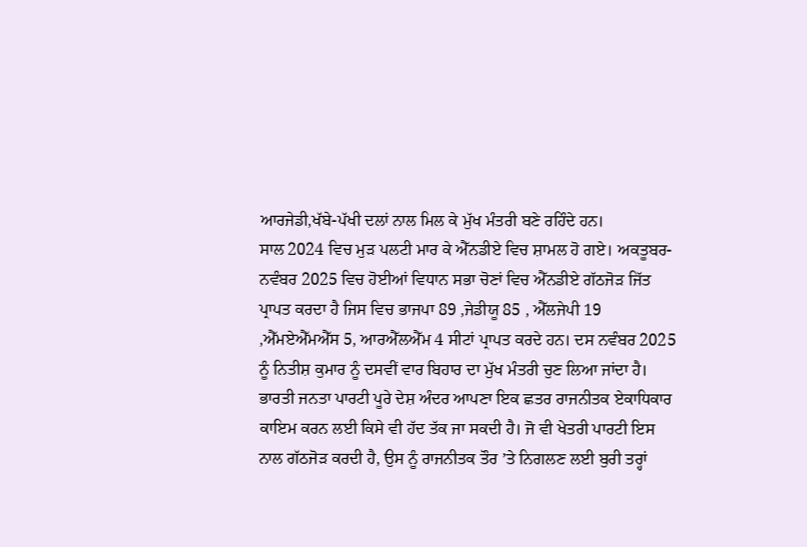ਆਰਜੇਡੀ,ਖੱਬੇ-ਪੱਖੀ ਦਲਾਂ ਨਾਲ ਮਿਲ ਕੇ ਮੁੱਖ ਮੰਤਰੀ ਬਣੇ ਰਹਿੰਦੇ ਹਨ।
ਸਾਲ 2024 ਵਿਚ ਮੁੜ ਪਲਟੀ ਮਾਰ ਕੇ ਐੱਨਡੀਏ ਵਿਚ ਸ਼ਾਮਲ ਹੋ ਗਏ। ਅਕਤੂਬਰ-ਨਵੰਬਰ 2025 ਵਿਚ ਹੋਈਆਂ ਵਿਧਾਨ ਸਭਾ ਚੋਣਾਂ ਵਿਚ ਐੱਨਡੀਏ ਗੱਠਜੋੜ ਜਿੱਤ ਪ੍ਰਾਪਤ ਕਰਦਾ ਹੈ ਜਿਸ ਵਿਚ ਭਾਜਪਾ 89 ,ਜੇਡੀਯੂ 85 , ਐੱਲਜੇਪੀ 19 ,ਐੱਮਏਐੱਮਐੱਸ 5, ਆਰਐੱਲਐੱਮ 4 ਸੀਟਾਂ ਪ੍ਰਾਪਤ ਕਰਦੇ ਹਨ। ਦਸ ਨਵੰਬਰ 2025 ਨੂੰ ਨਿਤੀਸ਼ ਕੁਮਾਰ ਨੂੰ ਦਸਵੀਂ ਵਾਰ ਬਿਹਾਰ ਦਾ ਮੁੱਖ ਮੰਤਰੀ ਚੁਣ ਲਿਆ ਜਾਂਦਾ ਹੈ। ਭਾਰਤੀ ਜਨਤਾ ਪਾਰਟੀ ਪੂਰੇ ਦੇਸ਼ ਅੰਦਰ ਆਪਣਾ ਇਕ ਛਤਰ ਰਾਜਨੀਤਕ ਏਕਾਧਿਕਾਰ ਕਾਇਮ ਕਰਨ ਲਈ ਕਿਸੇ ਵੀ ਹੱਦ ਤੱਕ ਜਾ ਸਕਦੀ ਹੈ। ਜੋ ਵੀ ਖੇਤਰੀ ਪਾਰਟੀ ਇਸ ਨਾਲ ਗੱਠਜੋੜ ਕਰਦੀ ਹੈ, ਉਸ ਨੂੰ ਰਾਜਨੀਤਕ ਤੌਰ ’ਤੇ ਨਿਗਲਣ ਲਈ ਬੁਰੀ ਤਰ੍ਹਾਂ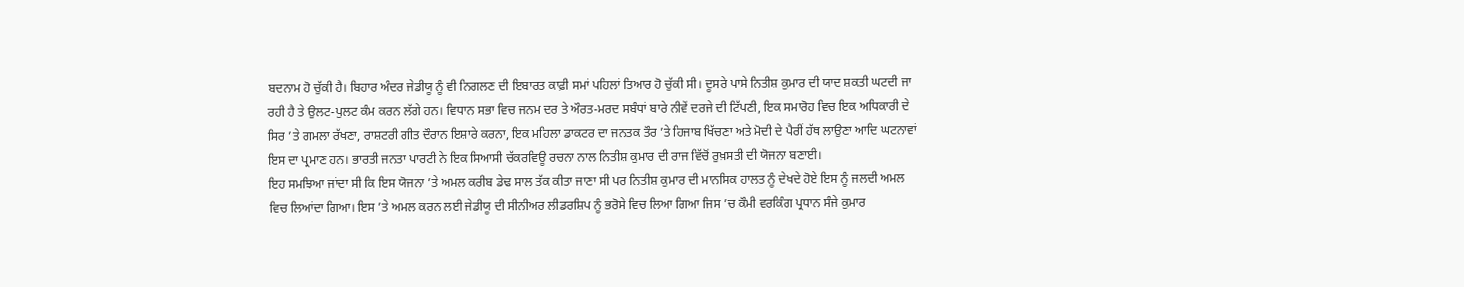ਬਦਨਾਮ ਹੋ ਚੁੱਕੀ ਹੈ। ਬਿਹਾਰ ਅੰਦਰ ਜੇਡੀਯੂ ਨੂੰ ਵੀ ਨਿਗਲਣ ਦੀ ਇਬਾਰਤ ਕਾਫ਼ੀ ਸਮਾਂ ਪਹਿਲਾਂ ਤਿਆਰ ਹੋ ਚੁੱਕੀ ਸੀ। ਦੂਸਰੇ ਪਾਸੇ ਨਿਤੀਸ਼ ਕੁਮਾਰ ਦੀ ਯਾਦ ਸ਼ਕਤੀ ਘਟਦੀ ਜਾ ਰਹੀ ਹੈ ਤੇ ਉਲਟ-ਪੁਲਟ ਕੰਮ ਕਰਨ ਲੱਗੇ ਹਨ। ਵਿਧਾਨ ਸਭਾ ਵਿਚ ਜਨਮ ਦਰ ਤੇ ਔਰਤ-ਮਰਦ ਸਬੰਧਾਂ ਬਾਰੇ ਨੀਵੇਂ ਦਰਜੇ ਦੀ ਟਿੱਪਣੀ, ਇਕ ਸਮਾਰੋਹ ਵਿਚ ਇਕ ਅਧਿਕਾਰੀ ਦੇ ਸਿਰ ’ਤੇ ਗਮਲਾ ਰੱਖਣਾ, ਰਾਸ਼ਟਰੀ ਗੀਤ ਦੌਰਾਨ ਇਸ਼ਾਰੇ ਕਰਨਾ, ਇਕ ਮਹਿਲਾ ਡਾਕਟਰ ਦਾ ਜਨਤਕ ਤੌਰ ’ਤੇ ਹਿਜਾਬ ਖਿੱਚਣਾ ਅਤੇ ਮੋਦੀ ਦੇ ਪੈਰੀਂ ਹੱਥ ਲਾਉਣਾ ਆਦਿ ਘਟਨਾਵਾਂ ਇਸ ਦਾ ਪ੍ਰਮਾਣ ਹਨ। ਭਾਰਤੀ ਜਨਤਾ ਪਾਰਟੀ ਨੇ ਇਕ ਸਿਆਸੀ ਚੱਕਰਵਿਊ ਰਚਨਾ ਨਾਲ ਨਿਤੀਸ਼ ਕੁਮਾਰ ਦੀ ਰਾਜ ਵਿੱਚੋਂ ਰੁਖ਼ਸਤੀ ਦੀ ਯੋਜਨਾ ਬਣਾਈ।
ਇਹ ਸਮਝਿਆ ਜਾਂਦਾ ਸੀ ਕਿ ਇਸ ਯੋਜਨਾ ’ਤੇ ਅਮਲ ਕਰੀਬ ਡੇਢ ਸਾਲ ਤੱਕ ਕੀਤਾ ਜਾਣਾ ਸੀ ਪਰ ਨਿਤੀਸ਼ ਕੁਮਾਰ ਦੀ ਮਾਨਸਿਕ ਹਾਲਤ ਨੂੰ ਦੇਖਦੇ ਹੋਏ ਇਸ ਨੂੰ ਜਲਦੀ ਅਮਲ ਵਿਚ ਲਿਆਂਦਾ ਗਿਆ। ਇਸ ’ਤੇ ਅਮਲ ਕਰਨ ਲਈ ਜੇਡੀਯੂ ਦੀ ਸੀਨੀਅਰ ਲੀਡਰਸ਼ਿਪ ਨੂੰ ਭਰੋਸੇ ਵਿਚ ਲਿਆ ਗਿਆ ਜਿਸ ’ਚ ਕੌਮੀ ਵਰਕਿੰਗ ਪ੍ਰਧਾਨ ਸੰਜੇ ਕੁਮਾਰ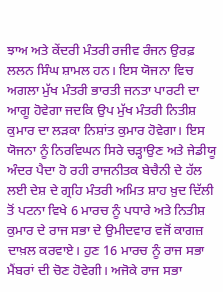ਝਾਅ ਅਤੇ ਕੇਂਦਰੀ ਮੰਤਰੀ ਰਜੀਵ ਰੰਜਨ ਉਰਫ਼ ਲਲਨ ਸਿੰਘ ਸ਼ਾਮਲ ਹਨ। ਇਸ ਯੋਜਨਾ ਵਿਚ ਅਗਲਾ ਮੁੱਖ ਮੰਤਰੀ ਭਾਰਤੀ ਜਨਤਾ ਪਾਰਟੀ ਦਾ ਆਗੂ ਹੋਵੇਗਾ ਜਦਕਿ ਉਪ ਮੁੱਖ ਮੰਤਰੀ ਨਿਤੀਸ਼ ਕੁਮਾਰ ਦਾ ਲੜਕਾ ਨਿਸ਼ਾਂਤ ਕੁਮਾਰ ਹੋਵੇਗਾ। ਇਸ ਯੋਜਨਾ ਨੂੰ ਨਿਰਵਿਘਨ ਸਿਰੇ ਚੜ੍ਹਾਉਣ ਅਤੇ ਜੇਡੀਯੂ ਅੰਦਰ ਪੈਦਾ ਹੋ ਰਹੀ ਰਾਜਨੀਤਕ ਬੇਚੈਨੀ ਦੇ ਹੱਲ ਲਈ ਦੇਸ਼ ਦੇ ਗ੍ਰਹਿ ਮੰਤਰੀ ਅਮਿਤ ਸ਼ਾਹ ਖ਼ੁਦ ਦਿੱਲੀ ਤੋਂ ਪਟਨਾ ਵਿਖੇ 6 ਮਾਰਚ ਨੂੰ ਪਧਾਰੇ ਅਤੇ ਨਿਤੀਸ਼ ਕੁਮਾਰ ਦੇ ਰਾਜ ਸਭਾ ਦੇ ਉਮੀਦਵਾਰ ਵਜੋਂ ਕਾਗਜ਼ ਦਾਖ਼ਲ ਕਰਵਾਏ। ਹੁਣ 16 ਮਾਰਚ ਨੂੰ ਰਾਜ ਸਭਾ ਮੈਂਬਰਾਂ ਦੀ ਚੋਣ ਹੋਵੇਗੀ। ਅਜੋਕੇ ਰਾਜ ਸਭਾ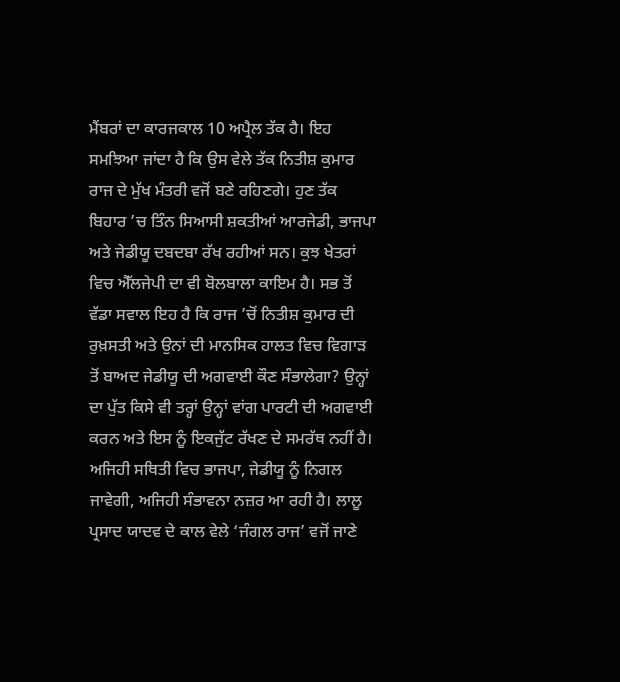ਮੈਂਬਰਾਂ ਦਾ ਕਾਰਜਕਾਲ 10 ਅਪ੍ਰੈਲ ਤੱਕ ਹੈ। ਇਹ ਸਮਝਿਆ ਜਾਂਦਾ ਹੈ ਕਿ ਉਸ ਵੇਲੇ ਤੱਕ ਨਿਤੀਸ਼ ਕੁਮਾਰ ਰਾਜ ਦੇ ਮੁੱਖ ਮੰਤਰੀ ਵਜੋਂ ਬਣੇ ਰਹਿਣਗੇ। ਹੁਣ ਤੱਕ ਬਿਹਾਰ ’ਚ ਤਿੰਨ ਸਿਆਸੀ ਸ਼ਕਤੀਆਂ ਆਰਜੇਡੀ, ਭਾਜਪਾ ਅਤੇ ਜੇਡੀਯੂ ਦਬਦਬਾ ਰੱਖ ਰਹੀਆਂ ਸਨ। ਕੁਝ ਖੇਤਰਾਂ ਵਿਚ ਐੱਲਜੇਪੀ ਦਾ ਵੀ ਬੋਲਬਾਲਾ ਕਾਇਮ ਹੈ। ਸਭ ਤੋਂ ਵੱਡਾ ਸਵਾਲ ਇਹ ਹੈ ਕਿ ਰਾਜ ’ਚੋਂ ਨਿਤੀਸ਼ ਕੁਮਾਰ ਦੀ ਰੁਖ਼ਸਤੀ ਅਤੇ ਉਨਾਂ ਦੀ ਮਾਨਸਿਕ ਹਾਲਤ ਵਿਚ ਵਿਗਾੜ ਤੋਂ ਬਾਅਦ ਜੇਡੀਯੂ ਦੀ ਅਗਵਾਈ ਕੌਣ ਸੰਭਾਲੇਗਾ? ਉਨ੍ਹਾਂ ਦਾ ਪੁੱਤ ਕਿਸੇ ਵੀ ਤਰ੍ਹਾਂ ਉਨ੍ਹਾਂ ਵਾਂਗ ਪਾਰਟੀ ਦੀ ਅਗਵਾਈ ਕਰਨ ਅਤੇ ਇਸ ਨੂੰ ਇਕਜੁੱਟ ਰੱਖਣ ਦੇ ਸਮਰੱਥ ਨਹੀਂ ਹੈ। ਅਜਿਹੀ ਸਥਿਤੀ ਵਿਚ ਭਾਜਪਾ, ਜੇਡੀਯੂ ਨੂੰ ਨਿਗਲ ਜਾਵੇਗੀ, ਅਜਿਹੀ ਸੰਭਾਵਨਾ ਨਜ਼ਰ ਆ ਰਹੀ ਹੈ। ਲਾਲੂ ਪ੍ਰਸਾਦ ਯਾਦਵ ਦੇ ਕਾਲ ਵੇਲੇ ‘ਜੰਗਲ ਰਾਜ’ ਵਜੋਂ ਜਾਣੇ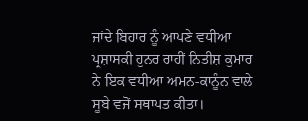ਜਾਂਦੇ ਬਿਹਾਰ ਨੂੰ ਆਪਣੇ ਵਧੀਆ ਪ੍ਰਸ਼ਾਸਕੀ ਹੁਨਰ ਰਾਹੀਂ ਨਿਤੀਸ਼ ਕੁਮਾਰ ਨੇ ਇਕ ਵਧੀਆ ਅਮਨ-ਕਾਨੂੰਨ ਵਾਲੇ ਸੂਬੇ ਵਜੋਂ ਸਥਾਪਤ ਕੀਤਾ।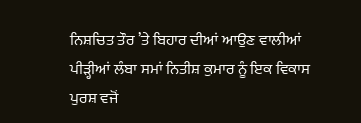ਨਿਸ਼ਚਿਤ ਤੌਰ ’ਤੇ ਬਿਹਾਰ ਦੀਆਂ ਆਉਣ ਵਾਲੀਆਂ ਪੀੜ੍ਹੀਆਂ ਲੰਬਾ ਸਮਾਂ ਨਿਤੀਸ਼ ਕੁਮਾਰ ਨੂੰ ਇਕ ਵਿਕਾਸ ਪੁਰਸ਼ ਵਜੋਂ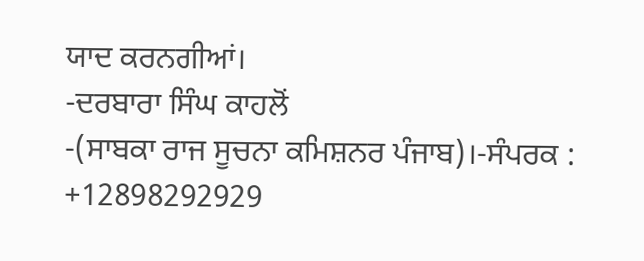ਯਾਦ ਕਰਨਗੀਆਂ।
-ਦਰਬਾਰਾ ਸਿੰਘ ਕਾਹਲੋਂ
-(ਸਾਬਕਾ ਰਾਜ ਸੂਚਨਾ ਕਮਿਸ਼ਨਰ ਪੰਜਾਬ)।-ਸੰਪਰਕ : +12898292929